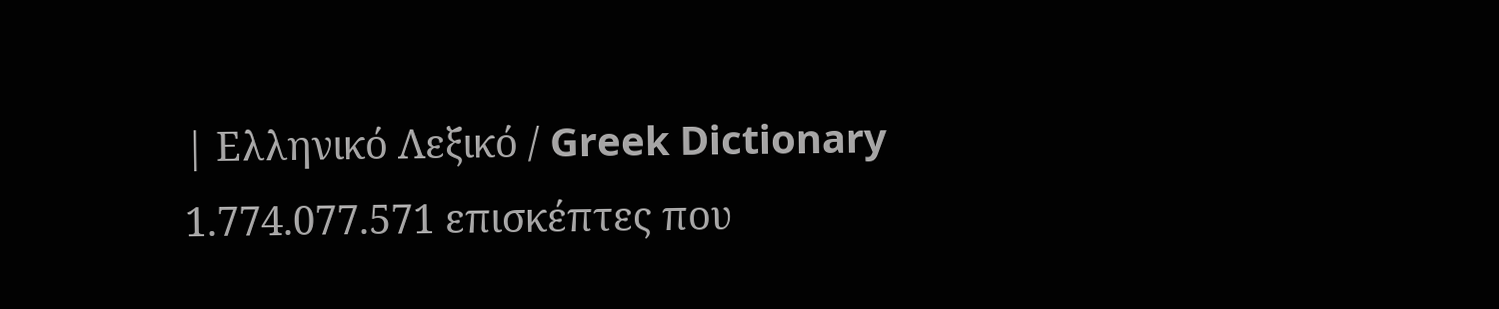| Ελληνικό Λεξικό / Greek Dictionary 1.774.077.571 επισκέπτες που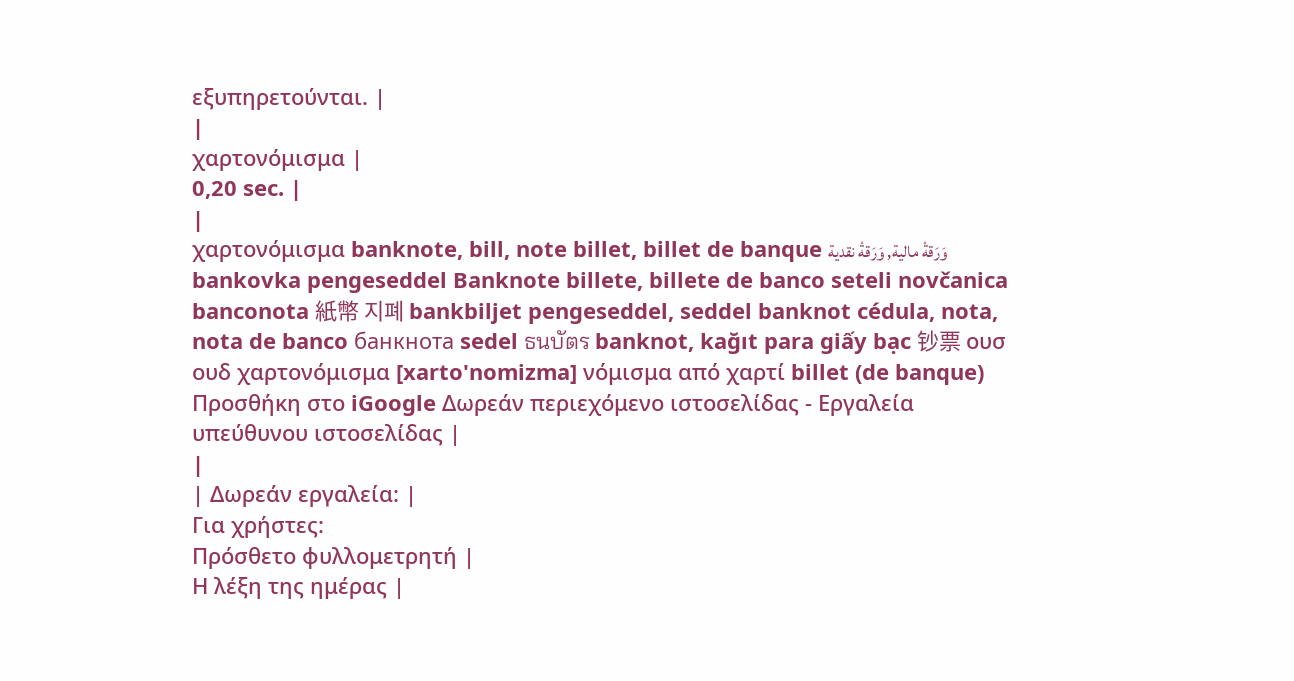εξυπηρετούνται. |
|
χαρτονόμισμα |
0,20 sec. |
|
χαρτονόμισμα banknote, bill, note billet, billet de banque وَرَقةْ مالية, وَرَقةْ نقدية bankovka pengeseddel Banknote billete, billete de banco seteli novčanica banconota 紙幣 지폐 bankbiljet pengeseddel, seddel banknot cédula, nota, nota de banco банкнота sedel ธนบัตร banknot, kağıt para giấy bạc 钞票 ουσ ουδ χαρτονόμισμα [xarto'nomizma] νόμισμα από χαρτί billet (de banque) Προσθήκη στο iGoogle Δωρεάν περιεχόμενο ιστοσελίδας - Εργαλεία υπεύθυνου ιστοσελίδας |
|
| Δωρεάν εργαλεία: |
Για χρήστες:
Πρόσθετο φυλλομετρητή |
Η λέξη της ημέρας |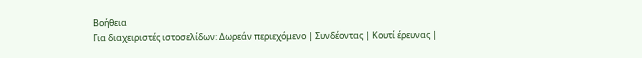Βοήθεια
Για διαχειριστές ιστοσελίδων: Δωρεάν περιεχόμενο | Συνδέοντας | Κουτί έρευνας |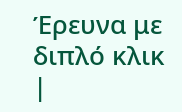Έρευνα με διπλό κλικ |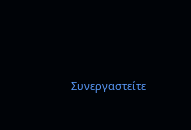Συνεργαστείτε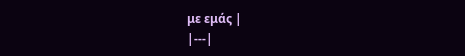με εμάς |
|---|